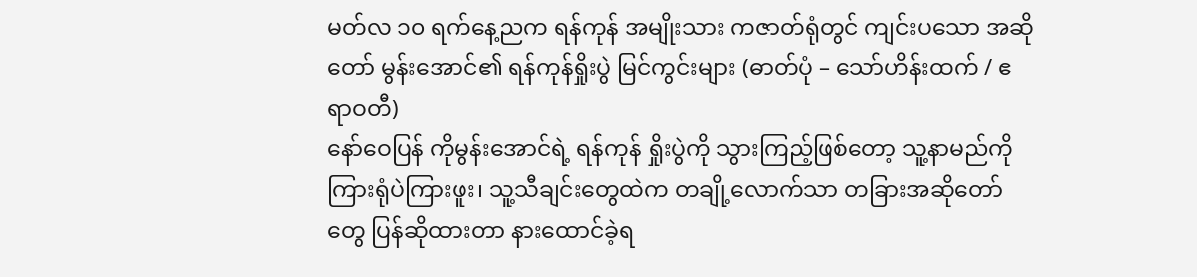မတ်လ ၁၀ ရက်နေ့ညက ရန်ကုန် အမျိုးသား ကဇာတ်ရုံတွင် ကျင်းပသော အဆိုတော် မွန်းအောင်၏ ရန်ကုန်ရှိုးပွဲ မြင်ကွင်းများ (ဓာတ်ပုံ – သော်ဟိန်းထက် / ဧရာဝတီ)
နော်ဝေပြန် ကိုမွန်းအောင်ရဲ့ ရန်ကုန် ရှိုးပွဲကို သွားကြည့်ဖြစ်တော့ သူ့နာမည်ကိုကြားရုံပဲကြားဖူး၊ သူ့သီချင်းတွေထဲက တချို့လောက်သာ တခြားအဆိုတော်တွေ ပြန်ဆိုထားတာ နားထောင်ခဲ့ရ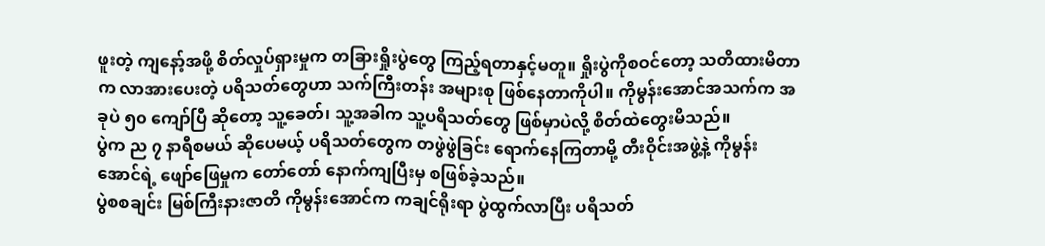ဖူးတဲ့ ကျနော့်အဖို့ စိတ်လှုပ်ရှားမှုက တခြားရှိုးပွဲတွေ ကြည့်ရတာနှင့်မတူ။ ရှိုးပွဲကိုစဝင်တော့ သတိထားမိတာက လာအားပေးတဲ့ ပရိသတ်တွေဟာ သက်ကြီးတန်း အများစု ဖြစ်နေတာကိုပါ။ ကိုမွန်းအောင်အသက်က အခုပဲ ၅၀ ကျော်ပြီ ဆိုတော့ သူ့ခေတ်၊ သူ့အခါက သူ့ပရိသတ်တွေ ဖြစ်မှာပဲလို့ စိတ်ထဲတွေးမိသည်။
ပွဲက ည ၇ နာရီစမယ် ဆိုပေမယ့် ပရိသတ်တွေက တဖွဲဖွဲခြင်း ရောက်နေကြတာမို့ တီးဝိုင်းအဖွဲ့နဲ့ ကိုမွန်းအောင်ရဲ့ ဖျော်ဖြေမှုက တော်တော် နောက်ကျပြီးမှ စဖြစ်ခဲ့သည်။
ပွဲစစချင်း မြစ်ကြီးနားဇာတိ ကိုမွန်းအောင်က ကချင်ရိုးရာ ပွဲထွက်လာပြီး ပရိသတ်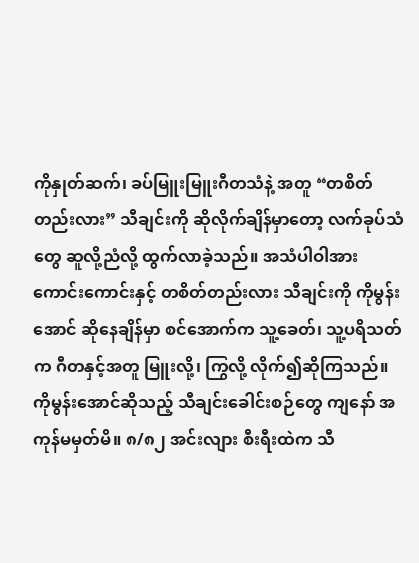ကိုနှုတ်ဆက်၊ ခပ်မြူးမြူးဂီတသံနဲ့ အတူ “တစိတ်တည်းလား” သီချင်းကို ဆိုလိုက်ချိန်မှာတော့ လက်ခုပ်သံတွေ ဆူလို့ညံလို့ ထွက်လာခဲ့သည်။ အသံပါဝါအားကောင်းကောင်းနှင့် တစိတ်တည်းလား သီချင်းကို ကိုမွန်းအောင် ဆိုနေချိန်မှာ စင်အောက်က သူ့ခေတ်၊ သူ့ပရိသတ်က ဂီတနှင့်အတူ မြူးလို့၊ ကြွလို့ လိုက်၍ဆိုကြသည်။
ကိုမွန်းအောင်ဆိုသည့် သီချင်းခေါင်းစဉ်တွေ ကျနော် အကုန်မမှတ်မိ။ ၈/၈၂ အင်းလျား စီးရီးထဲက သီ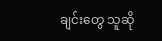ချင်းတွေ သူဆို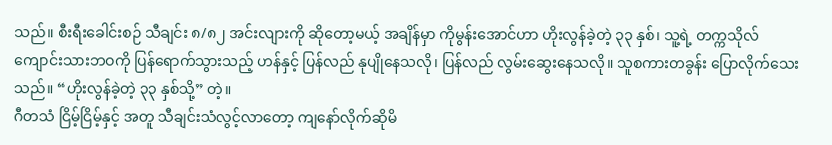သည်။ စီးရီးခေါင်းစဉ် သီချင်း ၈/၈၂ အင်းလျားကို ဆိုတော့မယ့် အချိန်မှာ ကိုမွန်းအောင်ဟာ ဟိုးလွန်ခဲ့တဲ့ ၃၃ နှစ်၊ သူ့ရဲ့ တက္ကသိုလ် ကျောင်းသားဘဝကို ပြန်ရောက်သွားသည့် ဟန်နှင့် ပြန်လည် နုပျိုနေသလို၊ ပြန်လည် လွမ်းဆွေးနေသလို။ သူစကားတခွန်း ပြောလိုက်သေးသည်။ “ဟိုးလွန်ခဲ့တဲ့ ၃၃ နှစ်သို့” တဲ့။
ဂီတသံ ငြိမ့်ငြိမ့်နှင့် အတူ သီချင်းသံလွင့်လာတော့ ကျနော်လိုက်ဆိုမိ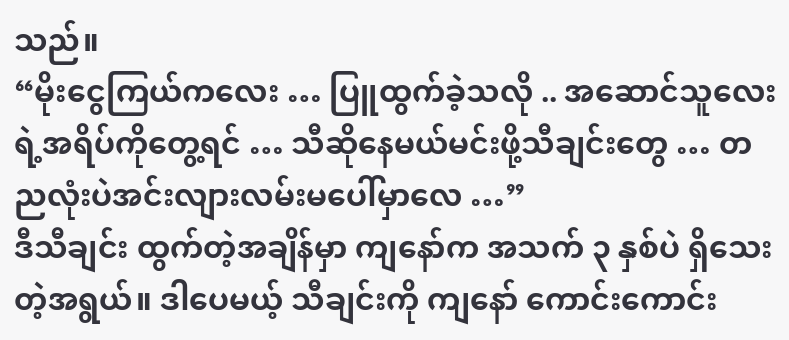သည်။
“မိုးငွေကြယ်ကလေး … ပြူထွက်ခဲ့သလို .. အဆောင်သူလေးရဲ့အရိပ်ကိုတွေ့ရင် … သီဆိုနေမယ်မင်းဖို့သီချင်းတွေ … တညလုံးပဲအင်းလျားလမ်းမပေါ်မှာလေ …”
ဒီသီချင်း ထွက်တဲ့အချိန်မှာ ကျနော်က အသက် ၃ နှစ်ပဲ ရှိသေးတဲ့အရွယ်။ ဒါပေမယ့် သီချင်းကို ကျနော် ကောင်းကောင်း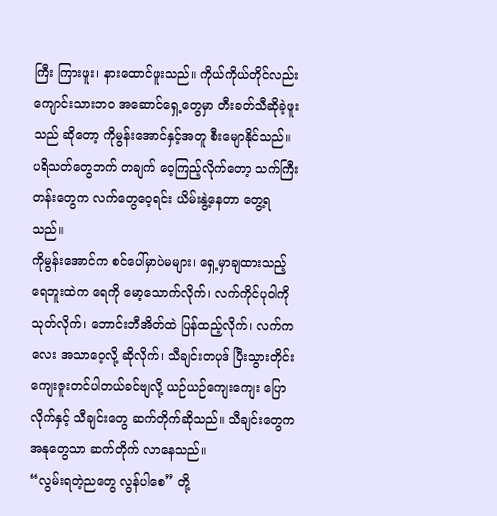ကြီး ကြားဖူး၊ နားထောင်ဖူးသည်။ ကိုယ်ကိုယ်တိုင်လည်း ကျောင်းသားဘဝ အဆောင်ရှေ့တွေမှာ တီးခတ်သီဆိုခဲ့ဖူးသည် ဆိုတော့ ကိုမွန်းအောင်နှင့်အတူ စီးမျောနိုင်သည်။ ပရိသတ်တွေဘက် တချက် ဝေ့ကြည့်လိုက်တော့ သက်ကြီးတန်းတွေက လက်တွေဝေ့ရင်း ယိမ်းနွဲ့နေတာ တွေ့ရသည်။
ကိုမွန်းအောင်က စင်ပေါ်မှာပဲမများ၊ ရှေ့မှာချထားသည့် ရေဘူးထဲက ရေကို မော့သောက်လိုက်၊ လက်ကိုင်ပုဝါကို သုတ်လိုက်၊ ဘောင်းဘီအိတ်ထဲ ပြန်ထည့်လိုက်၊ လက်ကလေး အသာဝေ့လို့ ဆိုလိုက်၊ သီချင်းတပုဒ် ပြီးသွားတိုင်း ကျေးဇူးတင်ပါတယ်ခင်ဗျလို့ ယဉ်ယဉ်ကျေးကျေး ပြောလိုက်နှင့် သီချင်းတွေ ဆက်တိုက်ဆိုသည်။ သီချင်းတွေက အနုတွေသာ ဆက်တိုက် လာနေသည်။
“လွမ်းရတဲ့ညတွေ လွန်ပါစေ” တို့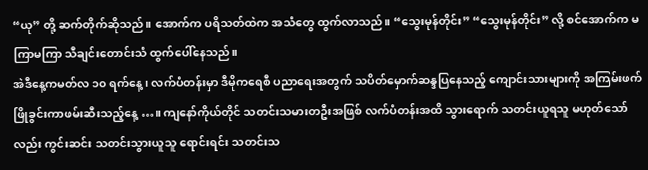“ယု” တို့ ဆက်တိုက်ဆိုသည်။ အောက်က ပရိသတ်ထဲက အသံတွေ ထွက်လာသည်။ “သွေးမုန်တိုင်း” “သွေးမုန်တိုင်း” လို့ စင်အောက်က မကြာမကြာ သီချင်းတောင်းသံ ထွက်ပေါ်နေသည်။
အဲဒီနေ့ကမတ်လ ၁၀ ရက်နေ့၊ လက်ပံတန်းမှာ ဒီမိုကရေစီ ပညာရေးအတွက် သပိတ်မှောက်ဆန္ဒပြနေသည့် ကျောင်းသားများကို အကြမ်းဖက် ဖြိုခွင်းကာဖမ်းဆီးသည့်နေ့ …။ ကျနော်ကိုယ်တိုင် သတင်းသမားတဦးအဖြစ် လက်ပံတန်းအထိ သွားရောက် သတင်းယူရသူ မဟုတ်သော်လည်း ကွင်းဆင်း သတင်းသွားယူသူ ရောင်းရင်း သတင်းသ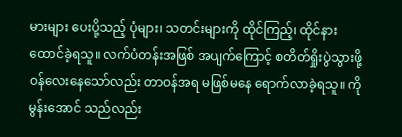မားများ ပေးပို့သည့် ပုံများ၊ သတင်းများကို ထိုင်ကြည့်၊ ထိုင်နားထောင်ခဲ့ရသူ။ လက်ပံတန်းအဖြစ် အပျက်ကြောင့် စတိတ်ရှိုးပွဲသွားဖို့ ဝန်လေးနေသော်လည်း တာဝန်အရ မဖြစ်မနေ ရောက်လာခဲ့ရသူ။ ကိုမွန်းအောင် သည်လည်း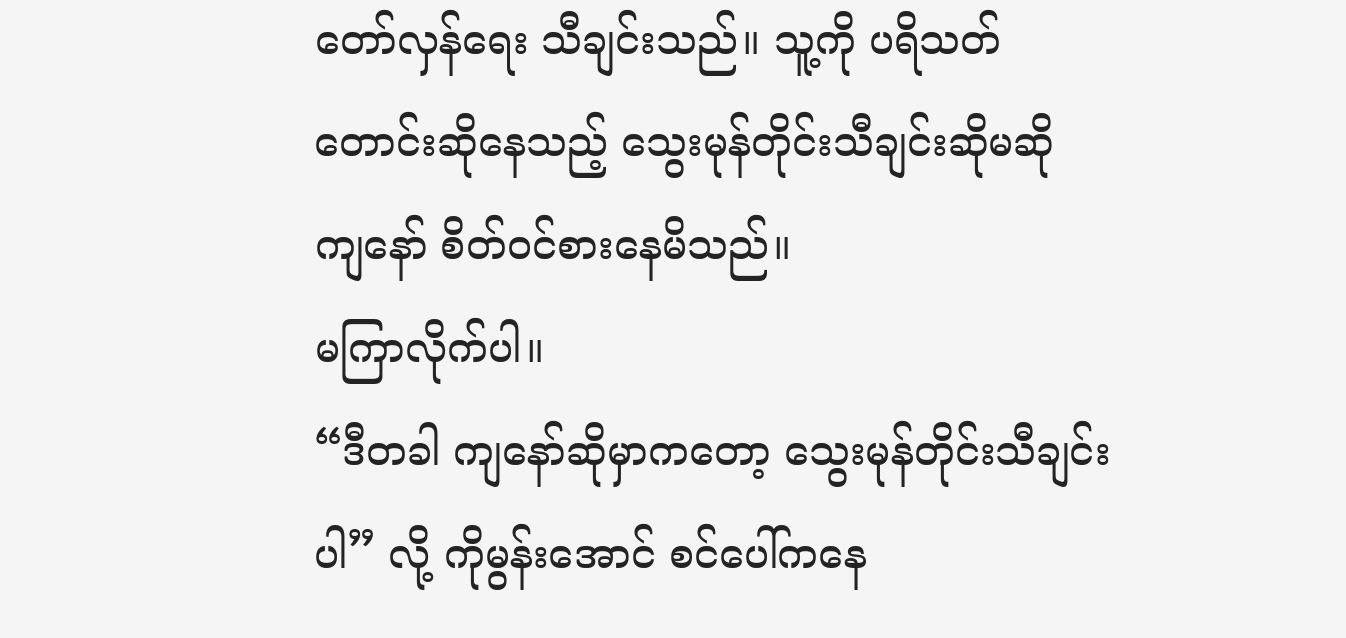တော်လှန်ရေး သီချင်းသည်။ သူ့ကို ပရိသတ် တောင်းဆိုနေသည့် သွေးမုန်တိုင်းသီချင်းဆိုမဆို ကျနော် စိတ်ဝင်စားနေမိသည်။
မကြာလိုက်ပါ။
“ဒီတခါ ကျနော်ဆိုမှာကတော့ သွေးမုန်တိုင်းသီချင်းပါ” လို့ ကိုမွန်းအောင် စင်ပေါ်ကနေ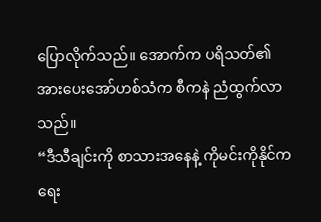ပြောလိုက်သည်။ အောက်က ပရိသတ်၏ အားပေးအော်ဟစ်သံက စီကနဲ ညံထွက်လာသည်။
“ဒီသီချင်းကို စာသားအနေနဲ့ ကိုမင်းကိုနိုင်က ရေး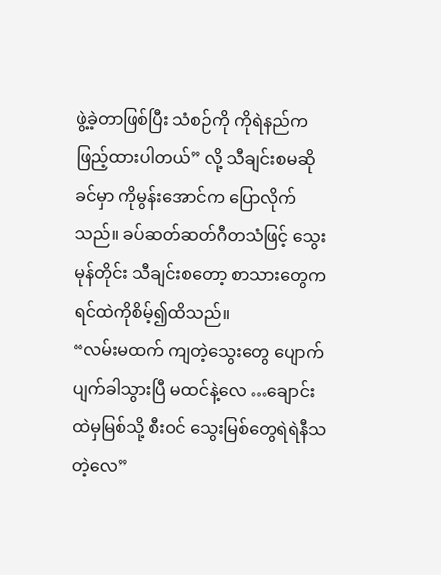ဖွဲ့ခဲ့တာဖြစ်ပြီး သံစဉ်ကို ကိုရဲနည်က ဖြည့်ထားပါတယ်” လို့ သီချင်းစမဆိုခင်မှာ ကိုမွန်းအောင်က ပြောလိုက်သည်။ ခပ်ဆတ်ဆတ်ဂီတသံဖြင့် သွေးမုန်တိုင်း သီချင်းစတော့ စာသားတွေက ရင်ထဲကိုစိမ့်၍ထိသည်။
“လမ်းမထက် ကျတဲ့သွေးတွေ ပျောက်ပျက်ခါသွားပြီ မထင်နဲ့လေ …ချောင်းထဲမှမြစ်သို့ စီးဝင် သွေးမြစ်တွေရဲရဲနီသတဲ့လေ”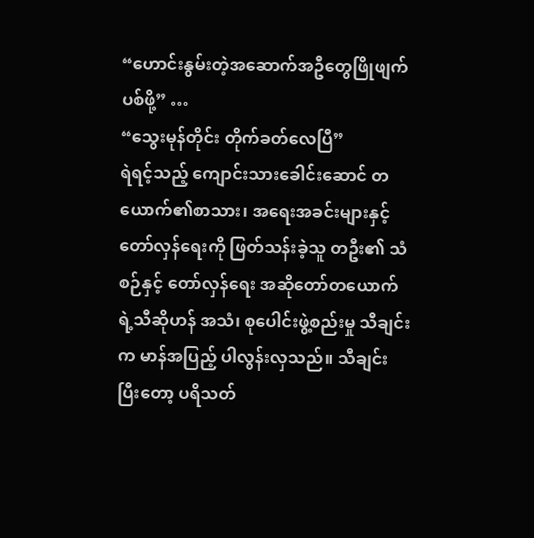“ဟောင်းနွမ်းတဲ့အဆောက်အဦတွေဖြိုဖျက်ပစ်ဖို့” …
“သွေးမုန်တိုင်း တိုက်ခတ်လေပြီ”
ရဲရင့်သည့် ကျောင်းသားခေါင်းဆောင် တယောက်၏စာသား၊ အရေးအခင်းများနှင့် တော်လှန်ရေးကို ဖြတ်သန်းခဲ့သူ တဦး၏ သံစဉ်နှင့် တော်လှန်ရေး အဆိုတော်တယောက်ရဲ့သီဆိုဟန် အသံ၊ စုပေါင်းဖွဲ့စည်းမှု သီချင်းက မာန်အပြည့် ပါလွန်းလှသည်။ သီချင်းပြီးတော့ ပရိသတ်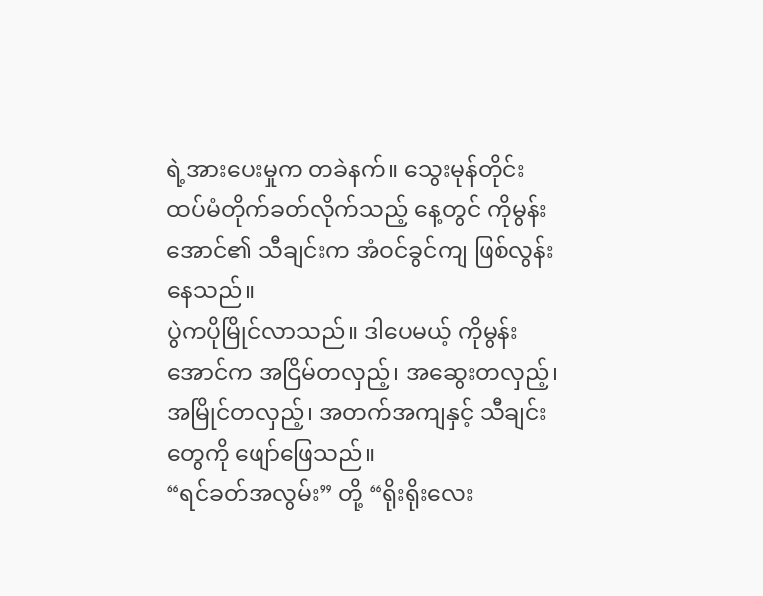ရဲ့အားပေးမှုက တခဲနက်။ သွေးမုန်တိုင်း ထပ်မံတိုက်ခတ်လိုက်သည့် နေ့တွင် ကိုမွန်းအောင်၏ သီချင်းက အံဝင်ခွင်ကျ ဖြစ်လွန်းနေသည်။
ပွဲကပိုမြိုင်လာသည်။ ဒါပေမယ့် ကိုမွန်းအောင်က အငြိမ်တလှည့်၊ အဆွေးတလှည့်၊ အမြိုင်တလှည့်၊ အတက်အကျနှင့် သီချင်းတွေကို ဖျော်ဖြေသည်။
“ရင်ခတ်အလွမ်း” တို့ “ရိုးရိုးလေး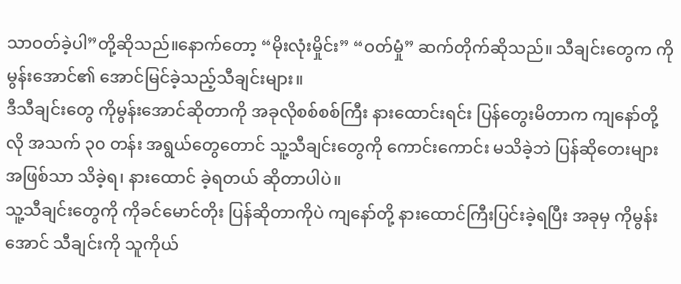သာဝတ်ခဲ့ပါ”တို့ဆိုသည်။နောက်တော့ “မိုးလုံးမှိုင်း” “ဝတ်မှုံ” ဆက်တိုက်ဆိုသည်။ သီချင်းတွေက ကိုမွန်းအောင်၏ အောင်မြင်ခဲ့သည့်သီချင်းများ။
ဒီသီချင်းတွေ ကိုမွန်းအောင်ဆိုတာကို အခုလိုစစ်စစ်ကြီး နားထောင်းရင်း ပြန်တွေးမိတာက ကျနော်တို့လို အသက် ၃၀ တန်း အရွယ်တွေတောင် သူ့သီချင်းတွေကို ကောင်းကောင်း မသိခဲ့ဘဲ ပြန်ဆိုတေးများ အဖြစ်သာ သိခဲ့ရ၊ နားထောင် ခဲ့ရတယ် ဆိုတာပါပဲ။
သူ့သီချင်းတွေကို ကိုခင်မောင်တိုး ပြန်ဆိုတာကိုပဲ ကျနော်တို့ နားထောင်ကြီးပြင်းခဲ့ရပြီး အခုမှ ကိုမွန်းအောင် သီချင်းကို သူကိုယ်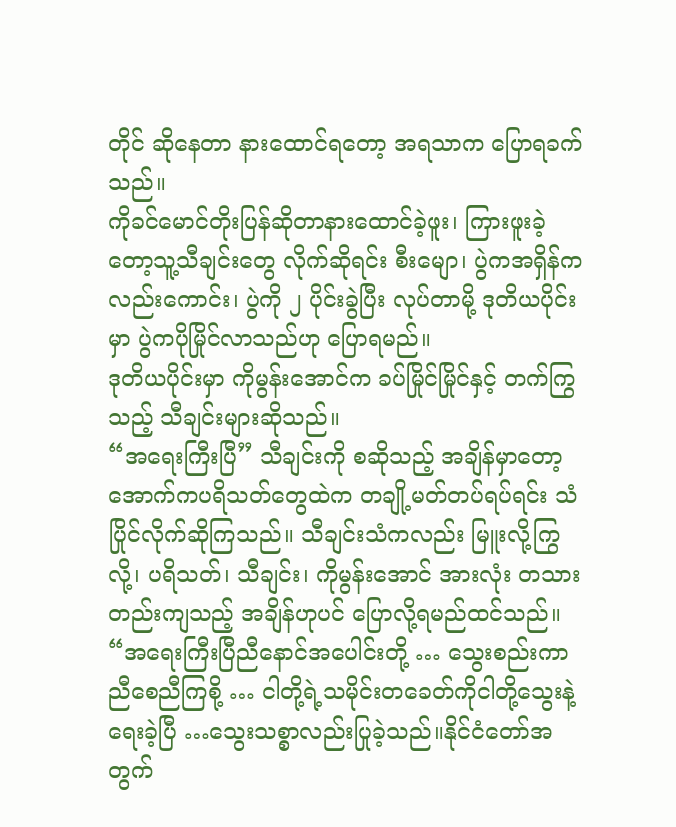တိုင် ဆိုနေတာ နားထောင်ရတော့ အရသာက ပြောရခက်သည်။
ကိုခင်မောင်တိုးပြန်ဆိုတာနားထောင်ခဲ့ဖူး၊ ကြားဖူးခဲ့တော့သူ့သီချင်းတွေ လိုက်ဆိုရင်း စီးမျော၊ ပွဲကအရှိန်ကလည်းကောင်း၊ ပွဲကို ၂ ပိုင်းခွဲပြီး လုပ်တာမို့ ဒုတိယပိုင်းမှာ ပွဲကပိုမြိုင်လာသည်ဟု ပြောရမည်။
ဒုတိယပိုင်းမှာ ကိုမွန်းအောင်က ခပ်မြိုင်မြိုင်နှင့် တက်ကြွသည့် သီချင်းများဆိုသည်။
“အရေးကြီးပြီ” သီချင်းကို စဆိုသည့် အချိန်မှာတော့ အောက်ကပရိသတ်တွေထဲက တချို့မတ်တပ်ရပ်ရင်း သံပြိုင်လိုက်ဆိုကြသည်။ သီချင်းသံကလည်း မြူးလို့ကြွလို့၊ ပရိသတ်၊ သီချင်း၊ ကိုမွန်းအောင် အားလုံး တသားတည်းကျသည့် အချိန်ဟုပင် ပြောလို့ရမည်ထင်သည်။
“အရေးကြီးပြီညီနောင်အပေါင်းတို့ … သွေးစည်းကာညီစေညီကြစို့ … ငါတို့ရဲ့သမိုင်းတခေတ်ကိုငါတို့သွေးနဲ့ရေးခဲ့ပြီ …သွေးသစ္စာလည်းပြုခဲ့သည်။နိုင်ငံတော်အတွက်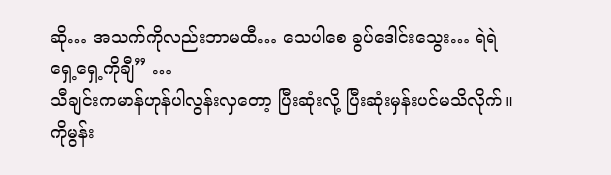ဆို… အသက်ကိုလည်းဘာမထီ… သေပါစေ ခွပ်ဒေါင်းသွေး… ရဲရဲရှေ့ရှေ့ကိုချီ” …
သီချင်းကမာန်ဟုန်ပါလွန်းလှတော့ ပြီးဆုံးလို့ ပြီးဆုံးမှန်းပင်မသိလိုက်။ ကိုမွန်း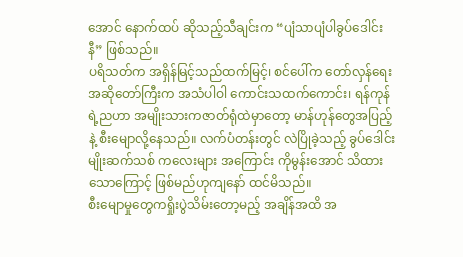အောင် နောက်ထပ် ဆိုသည့်သီချင်းက “ပျံသာပျံပါခွပ်ဒေါင်းနီ” ဖြစ်သည်။
ပရိသတ်က အရှိန်မြင့်သည်ထက်မြင့်၊ စင်ပေါ်က တော်လှန်ရေး အဆိုတော်ကြီးက အသံပါဝါ ကောင်းသထက်ကောင်း၊ ရန်ကုန်ရဲ့ညဟာ အမျိုးသားကဇာတ်ရုံထဲမှာတော့ မာန်ဟုန်တွေအပြည့်နဲ့ စီးမျောလို့နေသည်။ လက်ပံတန်းတွင် လဲပြိုခဲ့သည့် ခွပ်ဒေါင်းမျိုးဆက်သစ် ကလေးများ အကြောင်း ကိုမွန်းအောင် သိထားသောကြောင့် ဖြစ်မည်ဟုကျနော် ထင်မိသည်။
စီးမျောမှုတွေကရှိုးပွဲသိမ်းတော့မည့် အချိန်အထိ အ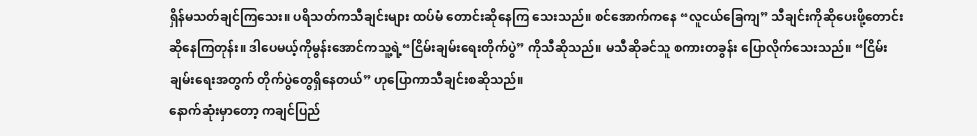ရှိန်မသတ်ချင်ကြသေး။ ပရိသတ်ကသီချင်းများ ထပ်မံ တောင်းဆိုနေကြ သေးသည်။ စင်အောက်ကနေ “လူငယ်ခြေကျ” သီချင်းကိုဆိုပေးဖို့တောင်းဆိုနေကြတုန်း။ ဒါပေမယ့်ကိုမွန်းအောင်ကသူ့ရဲ့“ငြိမ်းချမ်းရေးတိုက်ပွဲ” ကိုသီဆိုသည်။ မသီဆိုခင်သူ စကားတခွန်း ပြောလိုက်သေးသည်။ “ငြိမ်းချမ်းရေးအတွက် တိုက်ပွဲတွေရှိနေတယ်” ဟုပြောကာသီချင်းစဆိုသည်။
နောက်ဆုံးမှာတော့ ကချင်ပြည်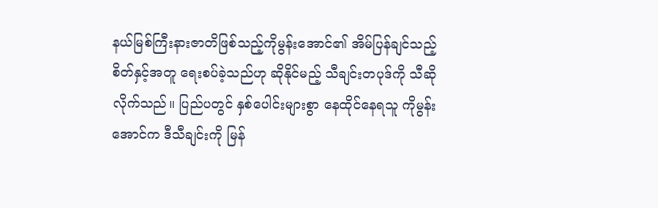နယ်မြစ်ကြီးနားဇာတိဖြစ်သည့်ကိုမွန်းအောင်၏ အိမ်ပြန်ချင်သည့် စိတ်နှင့်အတူ ရေးစပ်ခဲ့သည်ဟု ဆိုနိုင်မည့် သီချင်းတပုဒ်ကို သီဆိုလိုက်သည်။ ပြည်ပတွင် နှစ်ပေါင်းများစွာ နေထိုင်နေရသူ ကိုမွန်းအောင်က ဒီသီချင်းကို မြန်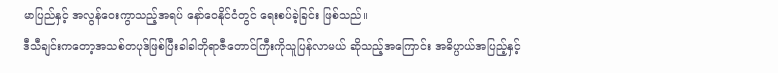မာပြည်နှင့် အလွန်ဝေးကွာသည့်အရပ် နော်ဝေနိုင်ငံတွင် ရေးစပ်ခဲ့ခြင်း ဖြစ်သည်။
ဒီသီချင်းကတော့အသစ်တပုဒ်ဖြစ်ပြီးခါခါဘိုရာဇီတောင်ကြီးကိုသူပြန်လာမယ် ဆိုသည့်အကြောင်း အဓိပ္ပာယ်အပြည့်နှင့်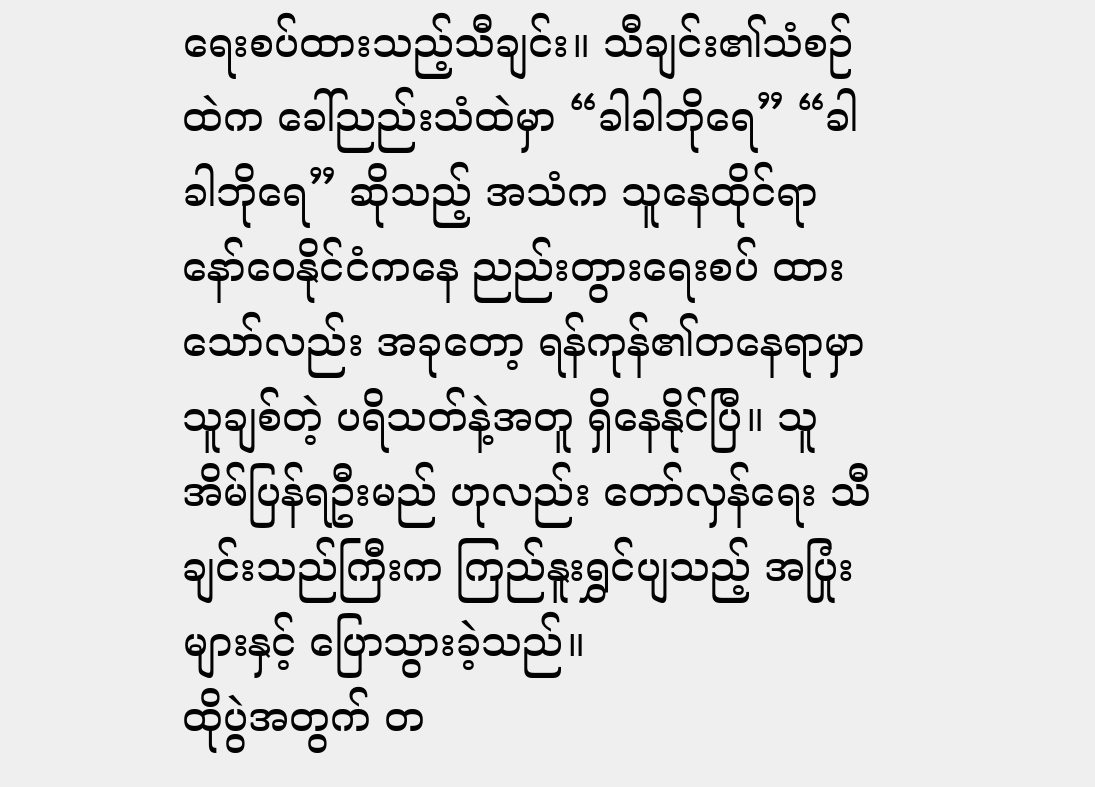ရေးစပ်ထားသည့်သီချင်း။ သီချင်း၏သံစဉ်ထဲက ခေါ်ညည်းသံထဲမှာ “ခါခါဘိုရေ” “ခါခါဘိုရေ” ဆိုသည့် အသံက သူနေထိုင်ရာ နော်ဝေနိုင်ငံကနေ ညည်းတွားရေးစပ် ထားသော်လည်း အခုတော့ ရန်ကုန်၏တနေရာမှာ သူချစ်တဲ့ ပရိသတ်နဲ့အတူ ရှိနေနိုင်ပြီ။ သူအိမ်ပြန်ရဦးမည် ဟုလည်း တော်လှန်ရေး သီချင်းသည်ကြီးက ကြည်နူးရွှင်ပျသည့် အပြုံးများနှင့် ပြောသွားခဲ့သည်။
ထိုပွဲအတွက် တ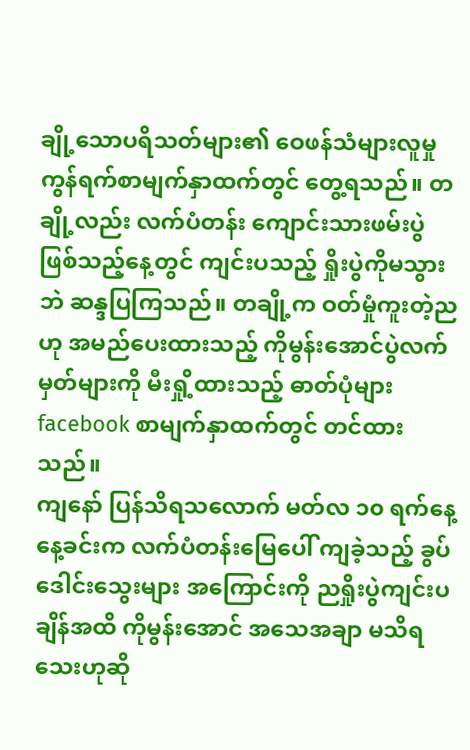ချို့သောပရိသတ်များ၏ ဝေဖန်သံများလူမှုကွန်ရက်စာမျက်နှာထက်တွင် တွေ့ရသည်။ တချို့လည်း လက်ပံတန်း ကျောင်းသားဖမ်းပွဲ ဖြစ်သည့်နေ့တွင် ကျင်းပသည့် ရှိုးပွဲကိုမသွားဘဲ ဆန္ဒပြကြသည်။ တချို့က ဝတ်မှုံကူးတဲ့ညဟု အမည်ပေးထားသည့် ကိုမွန်းအောင်ပွဲလက်မှတ်များကို မီးရှို့ထားသည့် ဓာတ်ပုံများ facebook စာမျက်နှာထက်တွင် တင်ထားသည်။
ကျနော် ပြန်သိရသလောက် မတ်လ ၁၀ ရက်နေ့ နေ့ခင်းက လက်ပံတန်းမြေပေါ် ကျခဲ့သည့် ခွပ်ဒေါင်းသွေးများ အကြောင်းကို ညရှိုးပွဲကျင်းပချိန်အထိ ကိုမွန်းအောင် အသေအချာ မသိရသေးဟုဆို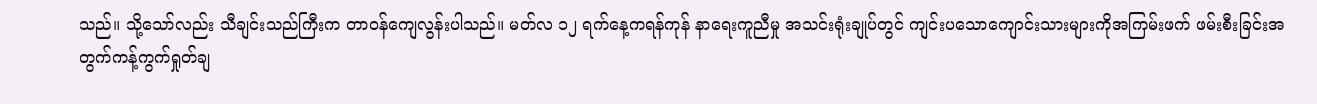သည်။ သို့သော်လည်း သီချင်းသည်ကြီးက တာဝန်ကျေလွန်းပါသည်။ မတ်လ ၁၂ ရက်နေ့ကရန်ကုန် နာရေးကူညီမှု အသင်းရုံးချုပ်တွင် ကျင်းပသောကျောင်းသားများကိုအကြမ်းဖက် ဖမ်းစီးခြင်းအတွက်ကန့်ကွက်ရှုတ်ချ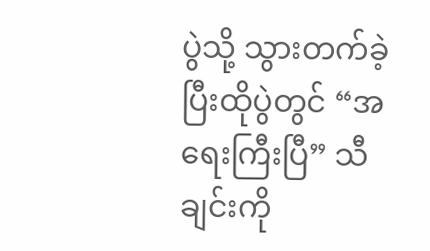ပွဲသို့ သွားတက်ခဲ့ပြီးထိုပွဲတွင် “အရေးကြီးပြီ” သီချင်းကို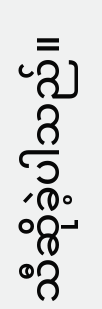သီဆိုခဲ့ပါသည်။